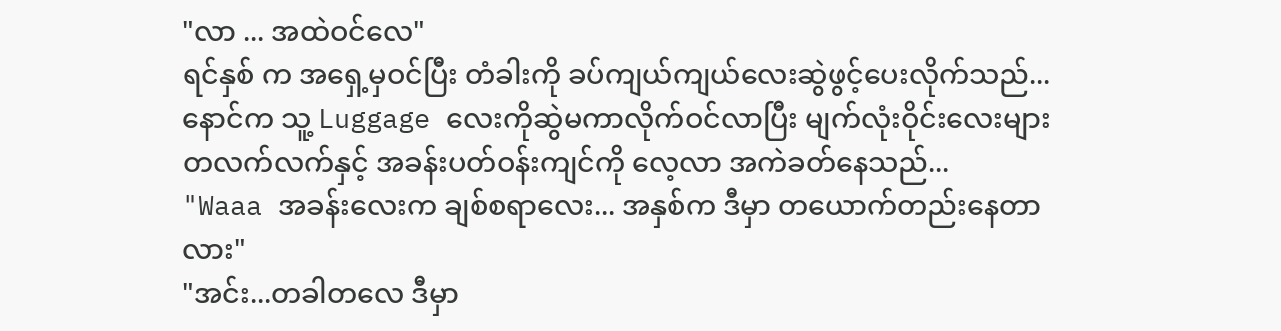"လာ ... အထဲဝင်လေ"
ရင်နှစ် က အရှေ့မှဝင်ပြီး တံခါးကို ခပ်ကျယ်ကျယ်လေးဆွဲဖွင့်ပေးလိုက်သည်... နောင်က သူ့ Luggage လေးကိုဆွဲမကာလိုက်ဝင်လာပြီး မျက်လုံးဝိုင်းလေးများ တလက်လက်နှင့် အခန်းပတ်ဝန်းကျင်ကို လေ့လာ အကဲခတ်နေသည်...
"Waaa အခန်းလေးက ချစ်စရာလေး... အနှစ်က ဒီမှာ တယောက်တည်းနေတာလား"
"အင်း...တခါတလေ ဒီမှာ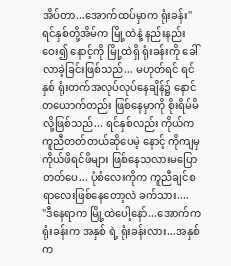အိပ်တာ...အောက်ထပ်မှာက ရုံးခန်း"
ရင်နှစ်တို့အိမ်က မြို့ထဲနဲ့ နည်းနည်းဝေး၍ နောင့်ကို မြို့ထဲရှိ ရုံးခန်းကို ခေါ်လာခဲ့ခြင်းဖြစ်သည်... မဟုတ်ရင် ရင်နှစ် ရုံးတက်အလုပ်လုပ်နေချိန်၌ နောင် တယောက်တည်း ဖြစ်နေမှာကို စိုးရိမ်မိလို့ဖြစ်သည်... ရင်နှစ်လည်း ကိုယ်က ကူညီတတ်တယ်ဆိုပေမဲ့ နောင့် ကိုကျမှ ကိုယ်ဖိရင်ဖိများ ဖြစ်နေသလားမပြောတတ်ပေ... ပုံစံလေးကိုက ကူညီချင်စရာလေးဖြစ်နေတော့လဲ ခက်သား....
"ဒီနေရာက မြို့ထဲပေါ့နော်...အောက်က ရုံးခန်းက အနှစ် ရဲ့ ရုံးခန်းလား...အနှစ်က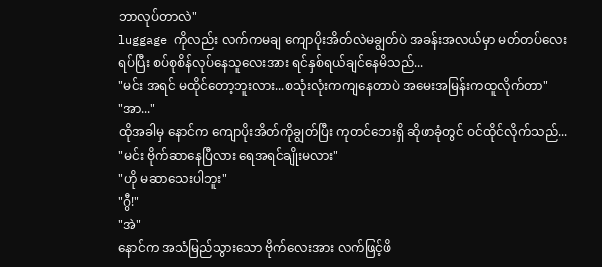ဘာလုပ်တာလဲ"
luggage ကိုလည်း လက်ကမချ ကျောပိုးအိတ်လဲမချွတ်ပဲ အခန်းအလယ်မှာ မတ်တပ်လေးရပ်ပြီး စပ်စုစိန်လုပ်နေသူလေးအား ရင်နှစ်ရယ်ချင်နေမိသည်...
"မင်း အရင် မထိုင်တော့ဘူးလား...စသုံးလုံးကကျနေတာပဲ အမေးအမြန်းကထူလိုက်တာ"
"အာ..."
ထိုအခါမှ နောင်က ကျောပိုးအိတ်ကိုချွတ်ပြီး ကုတင်ဘေးရှိ ဆိုဖာခုံတွင် ဝင်ထိုင်လိုက်သည်...
"မင်း ဗိုက်ဆာနေပြီလား ရေအရင်ချိုးမလား"
"ဟို မဆာသေးပါဘူး"
"ဂွီ!"
"အဲ"
နောင်က အသံမြည်သွားသော ဗိုက်လေးအား လက်ဖြင့်ဖိ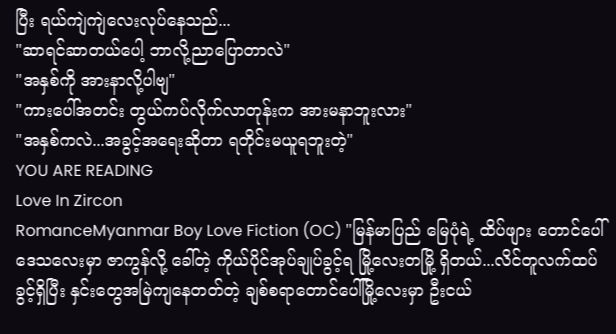ပြီး ရယ်ကျဲကျဲလေးလုပ်နေသည်...
"ဆာရင်ဆာတယ်ပေါ့ ဘာလို့ညာပြောတာလဲ"
"အနှစ်ကို အားနာလို့ပါဗျ"
"ကားပေါ်အတင်း တွယ်ကပ်လိုက်လာတုန်းက အားမနာဘူးလား"
"အနှစ်ကလဲ...အခွင့်အရေးဆိုတာ ရတိုင်းမယူရဘူးတဲ့"
YOU ARE READING
Love In Zircon
RomanceMyanmar Boy Love Fiction (OC) "မြန်မာပြည် မြေပုံရဲ့ ထိပ်ဖျား တောင်ပေါ်ဒေသလေးမှာ ဇာကွန်လို့ ခေါ်တဲ့ ကိုယ်ပိုင်အုပ်ချုပ်ခွင့်ရ မြို့လေးတမြို့ ရှိတယ်...လိင်တူလက်ထပ်ခွင့်ရှိပြီး နှင်းတွေအမြဲကျနေတတ်တဲ့ ချစ်စရာတောင်ပေါ်မြို့လေးမှာ ဦးငယ်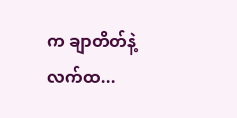က ချာတိတ်နဲ့ လက်ထ...